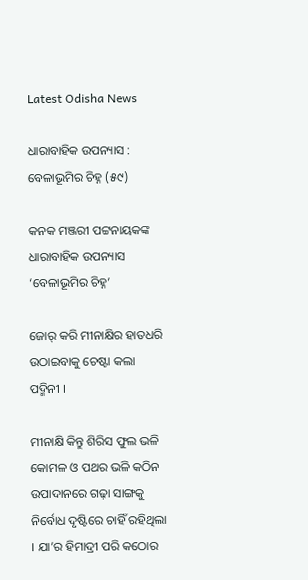Latest Odisha News

ଧାରାବାହିକ ଉପନ୍ୟାସ : ବେଳାଭୂମିର ଚିହ୍ନ (୫୯)

କନକ ମଞ୍ଜରୀ ପଟ୍ଟନାୟକଙ୍କ ଧାରାବାହିକ ଉପନ୍ୟାସ ‘ବେଳାଭୂମିର ଚିହ୍ନ’

ଜୋର୍ କରି ମୀନାକ୍ଷିର ହାତଧରି ଉଠାଇବାକୁ ଚେଷ୍ଟା କଲା ପଦ୍ମିନୀ ।

ମୀନାକ୍ଷି କିନ୍ତୁ ଶିରିସ ଫୁଲ ଭଳି କୋମଳ ଓ ପଥର ଭଳି କଠିନ ଉପାଦାନରେ ଗଢ଼ା ସାଙ୍ଗକୁ ନିର୍ବୋଧ ଦୃଷ୍ଟିରେ ଚାହିଁ ରହିଥିଲା । ଯା’ର ହିମାଦ୍ରୀ ପରି କଠୋର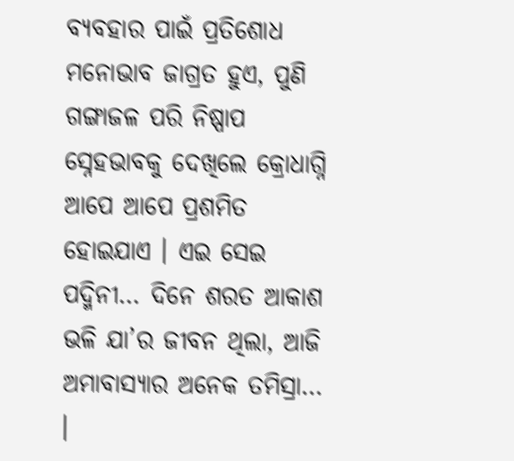ବ୍ୟବହାର ପାଇଁ ପ୍ରତିଶୋଧ ମନୋଭାବ ଜାଗ୍ରତ ହୁଏ, ପୁଣି ଗଙ୍ଗାଜଳ ପରି ନିଷ୍ପାପ ସ୍ନେହଭାବକୁ ଦେଖିଲେ କ୍ରୋଧାଗ୍ନି ଆପେ ଆପେ ପ୍ରଶମିତ ହୋଇଯାଏ । ଏଇ ସେଇ ପଦ୍ମିନୀ… ଦିନେ ଶରତ ଆକାଶ ଭଳି ଯା’ର ଜୀବନ ଥିଲା, ଆଜି ଅମାବାସ୍ୟାର ଅନେକ ତମିସ୍ରା… ।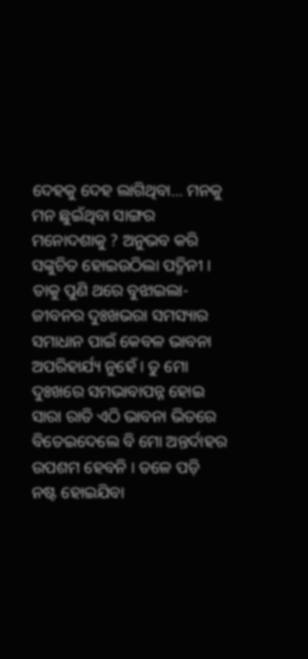ଦେହକୁ ଦେହ ଲାଗିଥିବା… ମନକୁ ମନ ଛୁଇଁଥିବା ସାଙ୍ଗର ମନୋଦଶାକୁ ? ଅନୁଭବ କରି ସଙ୍କୁଚିତ ହୋଇଉଠିଲା ପଦ୍ମିନୀ । ତାକୁ ପୁଣି ଥରେ ବୁଝାଇଲା- ଜୀବନର ଦୁଃଖଭରା ସମସ୍ୟାର ସମାଧାନ ପାଇଁ କେବଳ ଭାବନା ଅପରିହାର୍ଯ୍ୟ ନୁହେଁ । ତୁ ମୋ ଦୁଃଖରେ ସମଭାବାପନ୍ନ ହୋଇ ସାରା ରାତି ଏଠି ଭାବନା ଭିତରେ ବିତେଇଦେଲେ ବି ମୋ ଅନ୍ତର୍ଦାହର ଉପଶମ ହେବନି । ତଳେ ପଡ଼ି ନଷ୍ଟ ହୋଇଯିବା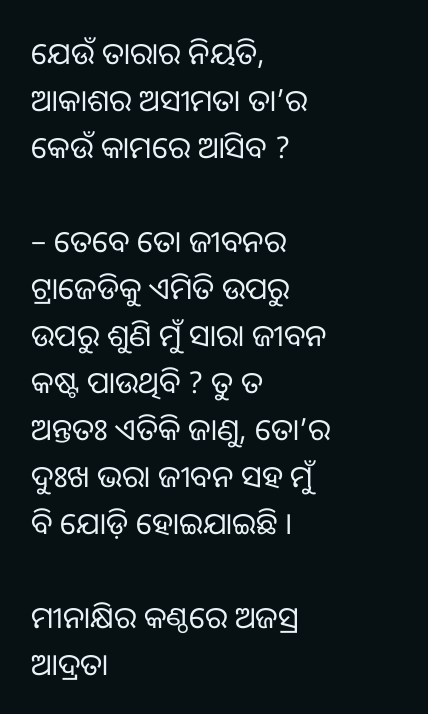ଯେଉଁ ତାରାର ନିୟତି, ଆକାଶର ଅସୀମତା ତା’ର କେଉଁ କାମରେ ଆସିବ ?

– ତେବେ ତୋ ଜୀବନର ଟ୍ରାଜେଡିକୁ ଏମିତି ଉପରୁ ଉପରୁ ଶୁଣି ମୁଁ ସାରା ଜୀବନ କଷ୍ଟ ପାଉଥିବି ? ତୁ ତ ଅନ୍ତତଃ ଏତିକି ଜାଣୁ, ତୋ’ର ଦୁଃଖ ଭରା ଜୀବନ ସହ ମୁଁ ବି ଯୋଡ଼ି ହୋଇଯାଇଛି ।

ମୀନାକ୍ଷିର କଣ୍ଠରେ ଅଜସ୍ର ଆଦ୍ରତା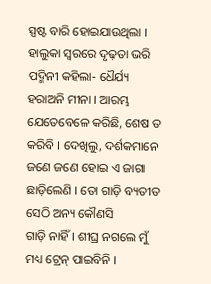ସ୍ପଷ୍ଟ ବାରି ହୋଇଯାଉଥିଲା । ହାଲୁକା ସ୍ୱରରେ ଦୃଢ଼ତା ଭରି ପଦ୍ମିନୀ କହିଲା- ଧୈର୍ଯ୍ୟ ହରାଅନି ମୀନା । ଆରମ୍ଭ ଯେତେବେଳେ କରିଛି, ଶେଷ ତ କରିବି । ଦେଖିଲୁ, ଦର୍ଶକମାନେ ଜଣେ ଜଣେ ହୋଇ ଏ ଜାଗା ଛାଡ଼ିଲେଣି । ତୋ ଗାଡ଼ି ବ୍ୟତୀତ ସେଠି ଅନ୍ୟ କୌଣସି
ଗାଡ଼ି ନାହିଁ । ଶୀଘ୍ର ନଗଲେ ମୁଁ ମଧ୍ୟ ଟ୍ରେନ୍ ପାଇବିନି ।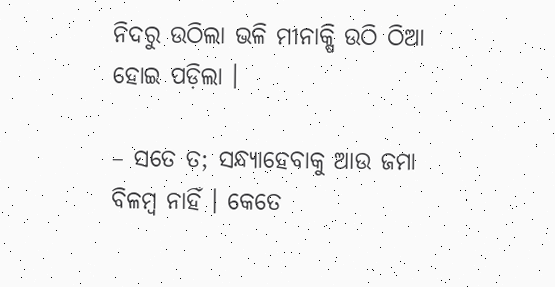ନିଦରୁ ଉଠିଲା ଭଳି ମୀନାକ୍ଷି ଉଠି ଠିଆ ହୋଇ ପଡ଼ିଲା ।

– ସତେ ତ; ସନ୍ଧ୍ୟାହେବାକୁ ଆଉ ଜମା ବିଳମ୍ବ ନାହିଁ । କେତେ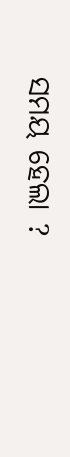ସମୟ ହେଲା ?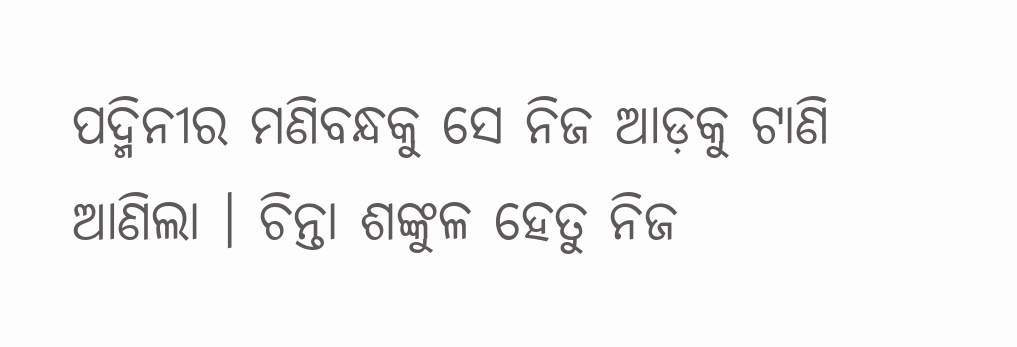ପଦ୍ମିନୀର ମଣିବନ୍ଧକୁ ସେ ନିଜ ଆଡ଼କୁ ଟାଣି ଆଣିଲା । ଚିନ୍ତା ଶଙ୍କୁଳ ହେତୁ ନିଜ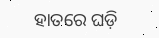ହାତରେ ଘଡ଼ି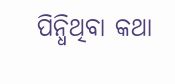ପିନ୍ଧିଥିବା କଥା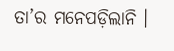ତା’ର ମନେପଡ଼ିଲାନି ।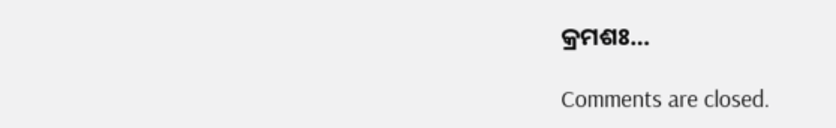କ୍ରମଶଃ…

Comments are closed.